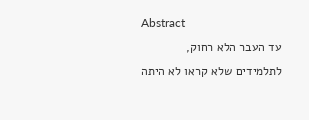Abstract
עד העבר הלא רחוק, לתלמידים שלא קראו לא היתה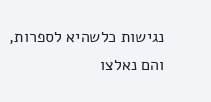נגישות כלשהיא לספרות, והם נאלצו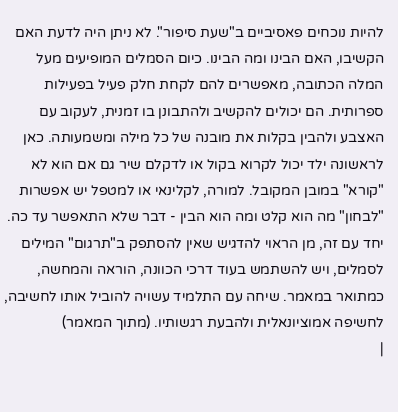להיות נוכחים פאסיביים ב"שעת סיפור". לא ניתן היה לדעת האם הקשיבו, האם הבינו ומה הבינו. כיום הסמלים המופיעים מעל המלה הכתובה, מאפשרים להם לקחת חלק פעיל בפעילות ספרותית. הם יכולים להקשיב ולהתבונן בו זמנית, לעקוב עם האצבע ולהבין בקלות את מובנה של כל מילה ומשמעותה. כאן לראשונה ילד יכול לקרוא בקול או לדקלם שיר גם אם הוא לא "קורא" במובן המקובל. למורה, לקלינאי או למטפל יש אפשרות "לבחון" מה הוא קלט ומה הוא הבין - דבר שלא התאפשר עד כה. יחד עם זה, מן הראוי להדגיש שאין להסתפק ב"תרגום" המילים לסמלים, ויש להשתמש בעוד דרכי הכוונה, הוראה והמחשה, כמתואר במאמר. שיחה עם התלמיד עשויה להוביל אותו לחשיבה, לחשיפה אמוציונאלית ולהבעת רגשותיו. (מתוך המאמר)
|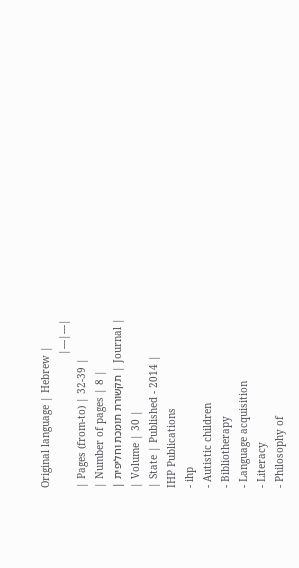Original language | Hebrew |
|---|---|
| Pages (from-to) | 32-39 |
| Number of pages | 8 |
| Journal | תקשורת תומכת וחליפית |
| Volume | 30 |
| State | Published - 2014 |
IHP Publications
- ihp
- Autistic children
- Bibliotherapy
- Language acquisition
- Literacy
- Philosophy of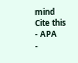mind
Cite this
- APA
-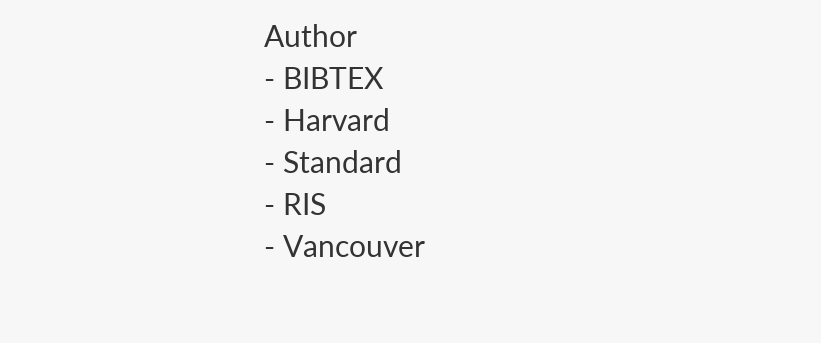Author
- BIBTEX
- Harvard
- Standard
- RIS
- Vancouver